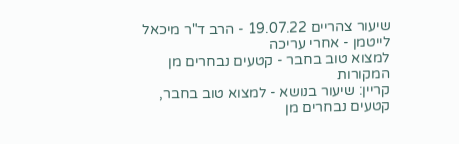שיעור צהריים 19.07.22 - הרב ד"ר מיכאל לייטמן - אחרי עריכה
למצוא טוב בחבר - קטעים נבחרים מן המקורות
קריין: שיעור בנושא - למצוא טוב בחבר, קטעים נבחרים מן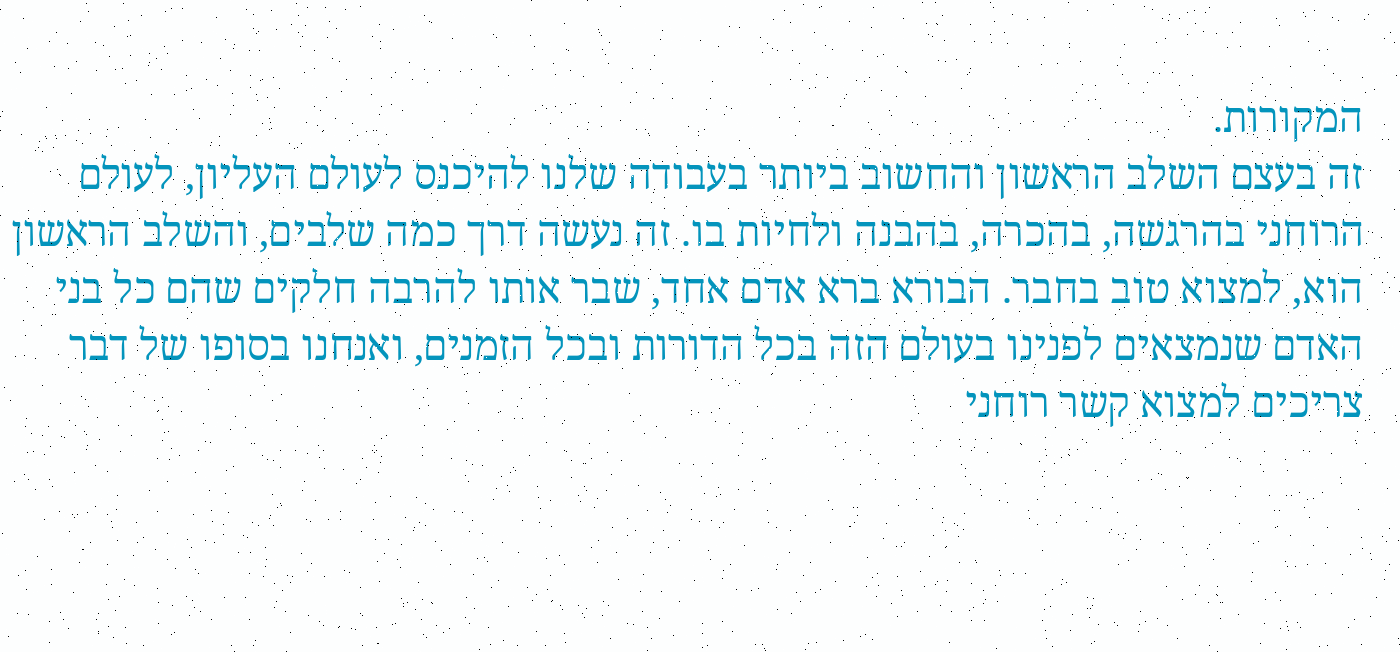המקורות.
זה בעצם השלב הראשון והחשוב ביותר בעבודה שלנו להיכנס לעולם העליון, לעולם הרוחני בהרגשה, בהכרה, בהבנה ולחיות בו. זה נעשה דרך כמה שלבים, והשלב הראשון הוא, למצוא טוב בחבר. הבורא ברא אדם אחד, שבר אותו להרבה חלקים שהם כל בני האדם שנמצאים לפנינו בעולם הזה בכל הדורות ובכל הזמנים, ואנחנו בסופו של דבר צריכים למצוא קשר רוחני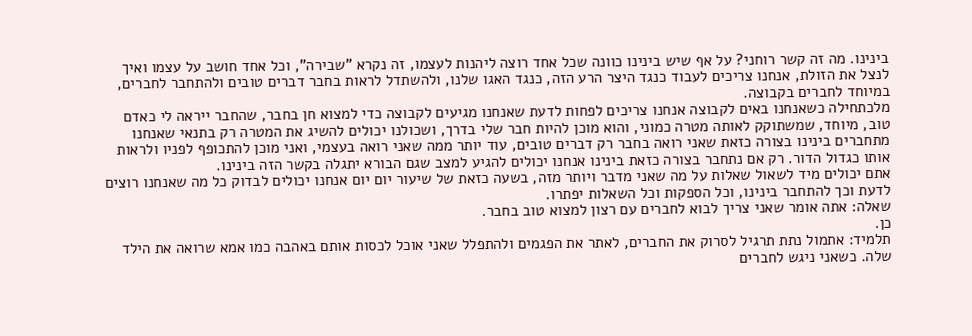בינינו. מה זה קשר רוחני? על אף שיש בינינו כוונה שכל אחד רוצה ליהנות לעצמו, זה נקרא "שבירה", וכל אחד חושב על עצמו ואיך לנצל את הזולת, אנחנו צריכים לעבוד כנגד היצר הרע הזה, כנגד האגו שלנו, ולהשתדל לראות בחבר דברים טובים ולהתחבר לחברים, במיוחד לחברים בקבוצה.
מלכתחילה כשאנחנו באים לקבוצה אנחנו צריכים לפחות לדעת שאנחנו מגיעים לקבוצה כדי למצוא חן בחבר, שהחבר ייראה לי כאדם טוב, מיוחד, שמשתוקק לאותה מטרה כמוני, והוא מוכן להיות חבר שלי בדרך, ושכולנו יכולים להשיג את המטרה רק בתנאי שאנחנו מתחברים בינינו בצורה כזאת שאני רואה בחבר רק דברים טובים, עוד יותר ממה שאני רואה בעצמי, ואני מוכן להתכופף לפניו ולראות אותו כגדול הדור. רק אם נתחבר בצורה כזאת בינינו אנחנו יכולים להגיע למצב שגם הבורא יתגלה בקשר הזה בינינו.
אתם יכולים מיד לשאול שאלות על מה שאני מדבר ויותר מזה, בשעה כזאת של שיעור יום יום אנחנו יכולים לבדוק כל מה שאנחנו רוצים לדעת וכך להתחבר בינינו, וכל הספקות וכל השאלות יפתרו.
שאלה: אתה אומר שאני צריך לבוא לחברים עם רצון למצוא טוב בחבר.
כן.
תלמיד: אתמול נתת תרגיל לסרוק את החברים, לאתר את הפגמים ולהתפלל שאני אוכל לכסות אותם באהבה כמו אמא שרואה את הילד שלה. כשאני ניגש לחברים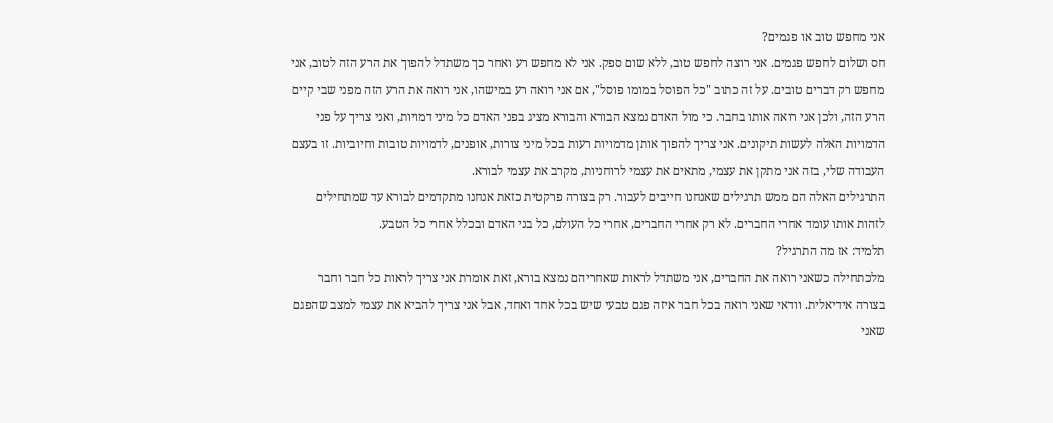אני מחפש טוב או פגמים?
חס ושלום לחפש פגמים. אני רוצה לחפש טוב, ללא שום ספק. אני לא מחפש רע ואחר כך משתדל להפוך את הרע הזה לטוב, אני מחפש רק דברים טובים. על זה כתוב "כל הפוסל במומו פוסל", אם אני רואה רע במישהו, אני רואה את הרע הזה מפני שבי קיים הרע הזה, ולכן אני רואה אותו בחבר. כי מול האדם נמצא הבורא והבורא מציג בפני האדם כל מיני דמויות, ואני צריך על פני הדמויות האלה לעשות תיקונים. אני צריך להפוך אותן מדמויות רעות בכל מיני צורות, אופנים, לדמויות טובות וחיוביות. זו בעצם העבודה שלי, בזה אני מתקן את עצמי, מתאים את עצמי לרוחניות, מקרב את עצמי לבורא.
התרגילים האלה הם ממש תרגילים שאנחנו חייבים לעבור. רק בצורה פרקטית כזאת אנחנו מתקדמים לבורא עד שמתחילים לזהות אותו עומד אחרי החברים. לא רק אחרי החברים, אחרי כל העולם, כל בני האדם ובכלל אחרי כל הטבע.
תלמיד: אז מה התרגיל?
מלכתחילה כשאני רואה את החברים, אני משתדל לראות שאחריהם נמצא בורא, זאת אומרת אני צריך לראות כל חבר וחבר בצורה אידיאלית. וודאי שאני רואה בכל חבר איזה פגם טבעי שיש בכל אחד ואחד, אבל אני צריך להביא את עצמי למצב שהפגם שאני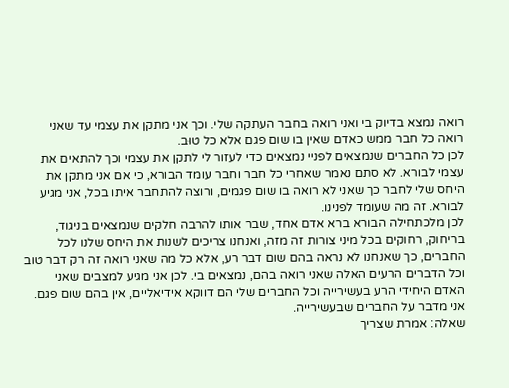רואה נמצא בדיוק בי ואני רואה בחבר העתקה שלי. וכך אני מתקן את עצמי עד שאני רואה כל חבר ממש כאדם שאין בו שום פגם אלא כל טוּב.
לכן כל החברים שנמצאים לפניי נמצאים כדי לעזור לי לתקן את עצמי וכך להתאים את עצמי לבורא. לא סתם נאמר שאחרי כל חבר וחבר עומד הבורא, כי אם אני מתקן את היחס שלי לחבר כך שאני לא רואה בו שום פגמים, ורוצה להתחבר איתו בכל, אני מגיע לבורא. זה מה שעומד לפנינו.
לכן מלכתחילה הבורא ברא אדם אחד, שבר אותו להרבה חלקים שנמצאים בניגוד, בריחוק, רחוקים בכל מיני צורות זה מזה, ואנחנו צריכים לשנות את היחס שלנו לכל החברים, כך שאנחנו לא נראה בהם שום דבר רע, אלא כל מה שאני רואה זה רק דבר טוב וכל הדברים הרעים האלה שאני רואה בהם, נמצאים בי. לכן אני מגיע למצבים שאני האדם היחידי הרע בעשירייה וכל החברים שלי הם דווקא אידיאליים, אין בהם שום פגם. אני מדבר על החברים שבעשירייה.
שאלה: אמרת שצריך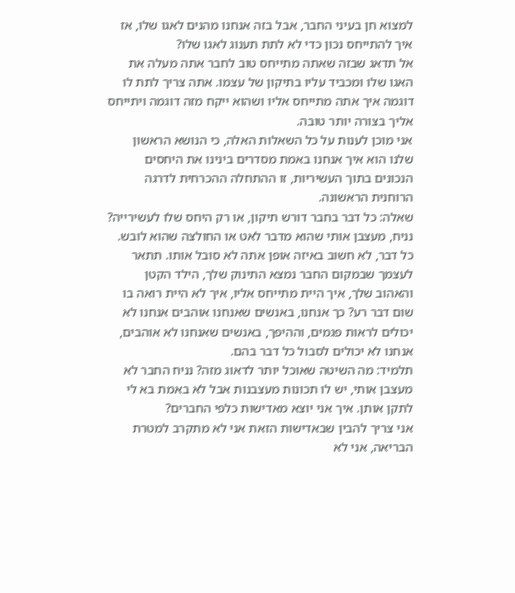למצוא חן בעיני החבר, אבל בזה אנחנו מהנים לאגו שלו, אז איך להתייחס נכון כדי לא לתת תענוג לאגו שלו?
אל תדאג שבזה שאתה מתייחס טוב לחבר אתה מעלה את האגו שלו ומכביד עליו בתיקון של עצמו. אתה צריך לתת לו דוגמה איך אתה מתייחס אליו ושהוא ייקח מזה דוגמה ויתייחס אליך בצורה יותר טובה.
אני מוכן לענות על כל השאלות האלה, כי הנושא הראשון שלנו הוא איך אנחנו באמת מסדרים בינינו את היחסים הנכונים בתוך העשיריות, זו ההתחלה ההכרחית לדרגה הרוחנית הראשונה.
שאלה: כל דבר בחבר דורש תיקון, או רק היחס שלו לעשירייה? נניח, מעצבן אותי שהוא מדבר לאט או החולצה שהוא לובש.
כל דבר, לא חשוב באיזה אופן אתה לא סובל אותו. תתאר לעצמך שבמקום החבר נמצא התינוק שלך, הילד הקטן והאהוב שלך, איך היית מתייחס אליו, איך לא היית רואה בו שום דבר רע? כך אנחנו, באנשים שאנחנו אוהבים אנחנו לא יכולים לראות פגמים, וההיפך, באנשים שאנחנו לא אוהבים, אנחנו לא יכולים לסבול כל דבר בהם.
תלמיד: מה השיטה שאוכל יותר לדאוג מזה? נניח החבר לא מעצבן אותי, יש לו תכונות מעצבנות אבל לא באמת בא לי לתקן אותן. איך אני יוצא מאדישות כלפי החברים?
אני צריך להבין שבאדישות הזאת אני לא מתקרב למטרת הבריאה, אני לא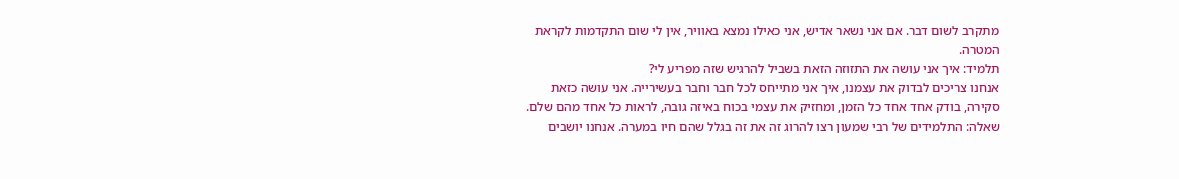מתקרב לשום דבר. אם אני נשאר אדיש, אני כאילו נמצא באוויר, אין לי שום התקדמות לקראת המטרה.
תלמיד: איך אני עושה את התזוזה הזאת בשביל להרגיש שזה מפריע לי?
אנחנו צריכים לבדוק את עצמנו, איך אני מתייחס לכל חבר וחבר בעשירייה. אני עושה כזאת סקירה, בודק אחד אחד כל הזמן, ומחזיק את עצמי בכוח באיזה גובה, לראות כל אחד מהם שלם.
שאלה: התלמידים של רבי שמעון רצו להרוג זה את זה בגלל שהם חיו במערה. אנחנו יושבים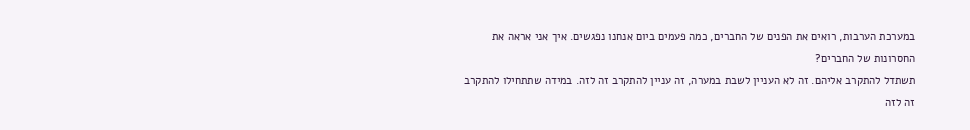במערכת הערבות, רואים את הפנים של החברים, כמה פעמים ביום אנחנו נפגשים. איך אני אראה את החסרונות של החברים?
תשתדל להתקרב אליהם. זה לא העניין לשבת במערה, זה עניין להתקרב זה לזה. במידה שתתחילו להתקרב זה לזה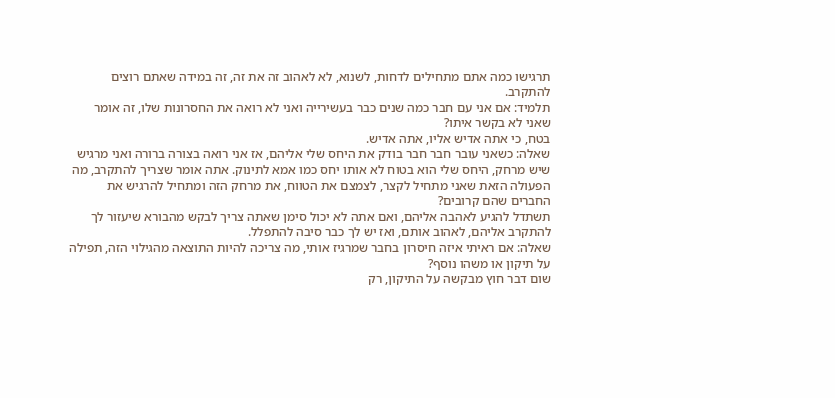תרגישו כמה אתם מתחילים לדחות, לשנוא, לא לאהוב זה את זה, זה במידה שאתם רוצים להתקרב.
תלמיד: אם אני עם חבר כמה שנים כבר בעשירייה ואני לא רואה את החסרונות שלו, זה אומר שאני לא בקשר איתו?
בטח, כי אתה אדיש אליו, אתה אדיש.
שאלה: כשאני עובר חבר חבר בודק את היחס שלי אליהם, אז אני רואה בצורה ברורה ואני מרגיש שיש מרחק, היחס שלי הוא בטוח לא אותו יחס כמו אמא לתינוק. אתה אומר שצריך להתקרב, מה הפעולה הזאת שאני מתחיל לקצר, לצמצם את הטווח, את מרחק הזה ומתחיל להרגיש את החברים שהם קרובים?
תשתדל להגיע לאהבה אליהם, ואם אתה לא יכול סימן שאתה צריך לבקש מהבורא שיעזור לך להתקרב אליהם, לאהוב אותם, ואז יש לך כבר סיבה להתפלל.
שאלה: אם ראיתי איזה חיסרון בחבר שמרגיז אותי, מה צריכה להיות התוצאה מהגילוי הזה, תפילה על תיקון או משהו נוסף?
שום דבר חוץ מבקשה על התיקון, רק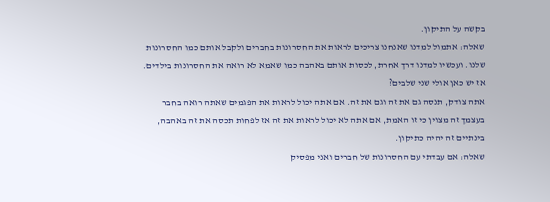בקשה על התיקון.
שאלה: אתמול למדנו שאנחנו צריכים לראות את החסרונות בחברים ולקבל אותם כמו החסרונות שלנו. ועכשיו למדנו דרך אחרת, לכסות אותם באהבה כמו שאמא לא רואה את החסרונות בילדים. אז יש כאן אולי שני שלבים?
אתה צודק, תנסה גם את זה וגם את זה. אם אתה יכול לראות את הפגמים שאתה רואה בחבר בעצמך זה מצוין כי זו האמת, אם אתה לא יכול לראות את זה אז לפחות תכסה את זה באהבה, בינתיים זה יהיה כתיקון.
שאלה: אם עבדתי עם החסרונות של חברים ואני מפסיק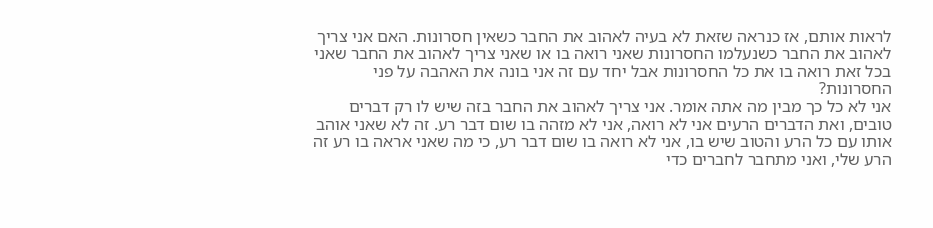לראות אותם, אז כנראה שזאת לא בעיה לאהוב את החבר כשאין חסרונות. האם אני צריך לאהוב את החבר כשנעלמו החסרונות שאני רואה בו או שאני צריך לאהוב את החבר שאני בכל זאת רואה בו את כל החסרונות אבל יחד עם זה אני בונה את האהבה על פני החסרונות?
אני לא כל כך מבין מה אתה אומר. אני צריך לאהוב את החבר בזה שיש לו רק דברים טובים, ואת הדברים הרעים אני לא רואה, אני לא מזהה בו שום דבר רע. זה לא שאני אוהב אותו עם כל הרע והטוב שיש בו, אני לא רואה בו שום דבר רע, כי מה שאני אראה בו רע זה הרע שלי, ואני מתחבר לחברים כדי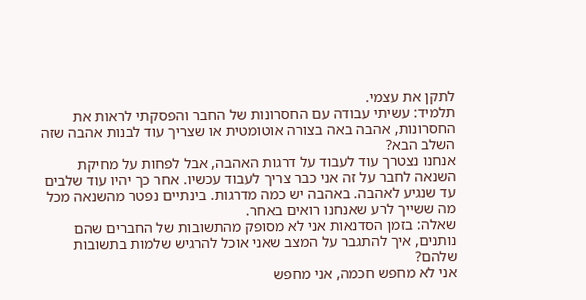לתקן את עצמי.
תלמיד: עשיתי עבודה עם החסרונות של החבר והפסקתי לראות את החסרונות, אהבה באה בצורה אוטומטית או שצריך עוד לבנות אהבה שזה השלב הבא?
אנחנו נצטרך עוד לעבוד על דרגות האהבה, אבל לפחות על מחיקת השנאה לחבר על זה אני כבר צריך לעבוד עכשיו. אחר כך יהיו עוד שלבים עד שנגיע לאהבה. באהבה יש כמה מדרגות. בינתיים נפטר מהשנאה מכל מה ששייך לרע שאנחנו רואים באחר.
שאלה: בזמן הסדנאות אני לא מסופק מהתשובות של החברים שהם נותנים, איך להתגבר על המצב שאני אוכל להרגיש שלמות בתשובות שלהם?
אני לא מחפש חכמה, אני מחפש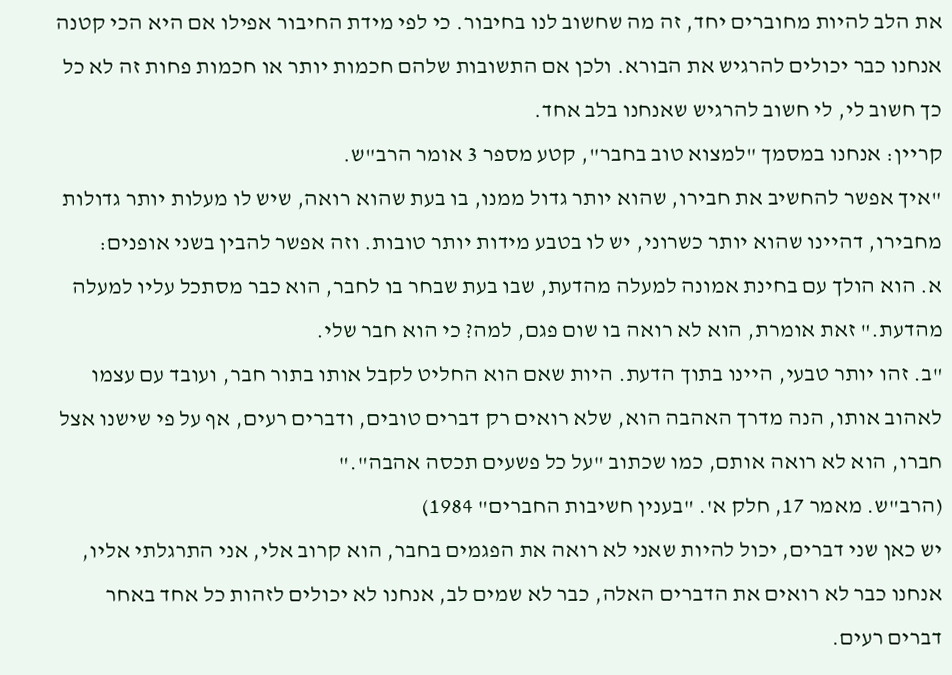את הלב להיות מחוברים יחד, זה מה שחשוב לנו בחיבור. כי לפי מידת החיבור אפילו אם היא הכי קטנה אנחנו כבר יכולים להרגיש את הבורא. ולכן אם התשובות שלהם חכמות יותר או חכמות פחות זה לא כל כך חשוב לי, לי חשוב להרגיש שאנחנו בלב אחד.
קריין: אנחנו במסמך "למצוא טוב בחבר", קטע מספר 3 אומר הרב"ש.
"איך אפשר להחשיב את חבירו, שהוא יותר גדול ממנו, בו בעת שהוא רואה, שיש לו מעלות יותר גדולות מחבירו, דהיינו שהוא יותר כשרוני, יש לו בטבע מידות יותר טובות. וזה אפשר להבין בשני אופנים:
א. הוא הולך עם בחינת אמונה למעלה מהדעת, שבו בעת שבחר בו לחבר, הוא כבר מסתכל עליו למעלה מהדעת." זאת אומרת, הוא לא רואה בו שום פגם, למה? כי הוא חבר שלי.
"ב. זהו יותר טבעי, היינו בתוך הדעת. היות שאם הוא החליט לקבל אותו בתור חבר, ועובד עם עצמו לאהוב אותו, הנה מדרך האהבה הוא, שלא רואים רק דברים טובים, ודברים רעים, אף על פי שישנו אצל חברו, הוא לא רואה אותם, כמו שכתוב "על כל פשעים תכסה אהבה"."
(הרב"ש. מאמר 17, חלק א'. "בענין חשיבות החברים" 1984)
יש כאן שני דברים, יכול להיות שאני לא רואה את הפגמים בחבר, הוא קרוב אלי, אני התרגלתי אליו, אנחנו כבר לא רואים את הדברים האלה, כבר לא שמים לב, אנחנו לא יכולים לזהות כל אחד באחר דברים רעים.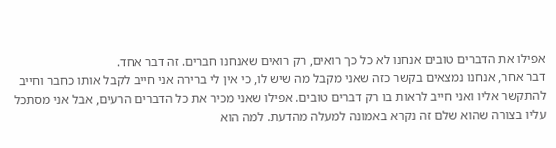אפילו את הדברים טובים אנחנו לא כל כך רואים, רק רואים שאנחנו חברים. זה דבר אחד.
דבר אחר, אנחנו נמצאים בקשר כזה שאני מקבל מה שיש לו, כי אין לי ברירה אני חייב לקבל אותו כחבר וחייב להתקשר אליו ואני חייב לראות בו רק דברים טובים. אפילו שאני מכיר את כל הדברים הרעים, אבל אני מסתכל עליו בצורה שהוא שלם זה נקרא באמונה למעלה מהדעת. למה הוא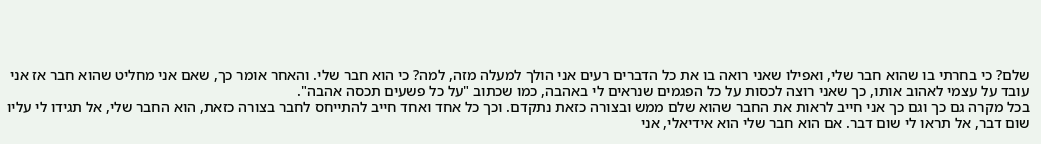שלם? כי בחרתי בו שהוא חבר שלי, ואפילו שאני רואה בו את כל הדברים רעים אני הולך למעלה מזה, למה? כי הוא חבר שלי. והאחר אומר כך, שאם אני מחליט שהוא חבר אז אני עובד על עצמי לאהוב אותו, כך שאני רוצה לכסות על כל הפגמים שנראים לי באהבה, כמו שכתוב "על כל פשעים תכסה אהבה".
בכל מקרה גם כך וגם כך אני חייב לראות את החבר שהוא שלם ממש ובצורה כזאת נתקדם. וכך כל אחד ואחד חייב להתייחס לחבר בצורה כזאת, הוא החבר שלי, אל תגידו לי עליו שום דבר, אל תראו לי שום דבר. אם הוא חבר שלי הוא אידיאלי, אני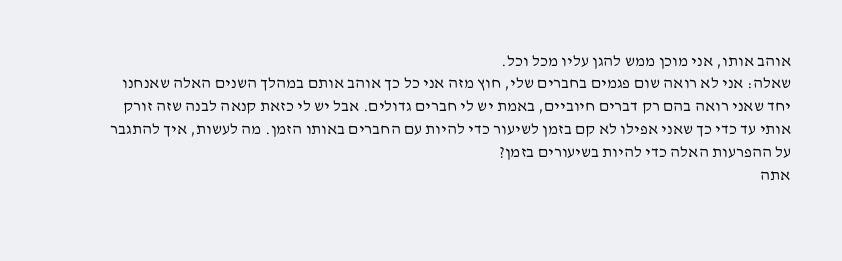אוהב אותו, אני מוכן ממש להגן עליו מכל וכל.
שאלה: אני לא רואה שום פגמים בחברים שלי, חוץ מזה אני כל כך אוהב אותם במהלך השנים האלה שאנחנו יחד שאני רואה בהם רק דברים חיוביים, באמת יש לי חברים גדולים. אבל יש לי כזאת קנאה לבנה שזה זורק אותי עד כדי כך שאני אפילו לא קם בזמן לשיעור כדי להיות עם החברים באותו הזמן. מה לעשות, איך להתגבר על ההפרעות האלה כדי להיות בשיעורים בזמן?
אתה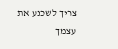צריך לשכנע את עצמך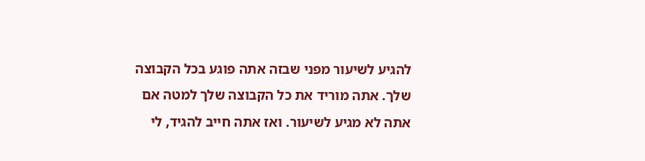להגיע לשיעור מפני שבזה אתה פוגע בכל הקבוצה שלך. אתה מוריד את כל הקבוצה שלך למטה אם אתה לא מגיע לשיעור. ואז אתה חייב להגיד, לי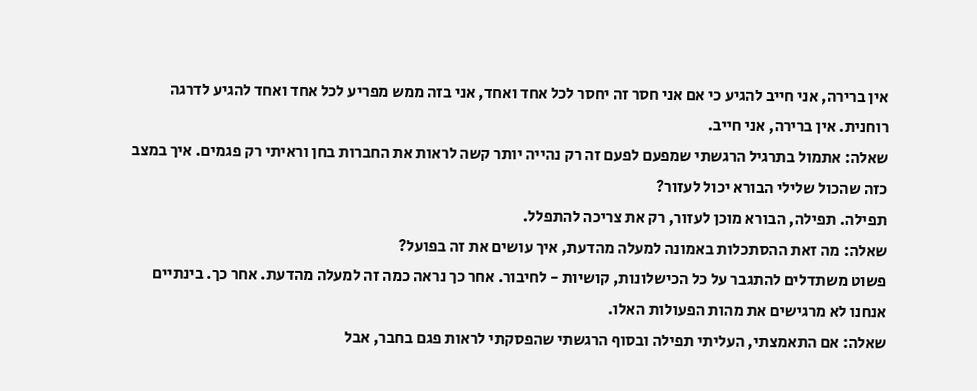אין ברירה, אני חייב להגיע כי אם אני חסר זה יחסר לכל אחד ואחד, אני בזה ממש מפריע לכל אחד ואחד להגיע לדרגה רוחנית. אין ברירה, אני חייב.
שאלה: אתמול בתרגיל הרגשתי שמפעם לפעם זה רק נהייה יותר קשה לראות את החברות בחן וראיתי רק פגמים. איך במצב כזה שהכול שלילי הבורא יכול לעזור?
תפילה. תפילה, הבורא מוכן לעזור, רק את צריכה להתפלל.
שאלה: מה זאת ההסתכלות באמונה למעלה מהדעת, איך עושים את זה בפועל?
פשוט משתדלים להתגבר על כל הכישלונות, קושיות - לחיבור. אחר כך נראה כמה זה למעלה מהדעת. אחר כך. בינתיים אנחנו לא מרגישים את מהות הפעולות האלו.
שאלה: אם התאמצתי, העליתי תפילה ובסוף הרגשתי שהפסקתי לראות פגם בחבר, אבל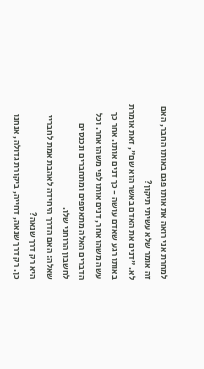למחרת אני רואה את אותו פגם באותו החבר, האם זה אומר שלא עשיתי תיקון?
לא. "דנים את האדם באשר הוא שם", זאת אומרת באותו רגע שאדם עושה - כך דנים אותו. אחר כך עשה משהו אחר, דנים אותו לפי משהו אחר. וכל הדברים האלה מתאספים ומתחברים ונכנסים לחשבון הרוחני שלו.
שאלה: האם הדרך היחידה לאהבת אמת לחבריי היא רק דרך שנאה?
כן. רק דרך שנאה, דחייה, ביקורת גדולה, אנחנו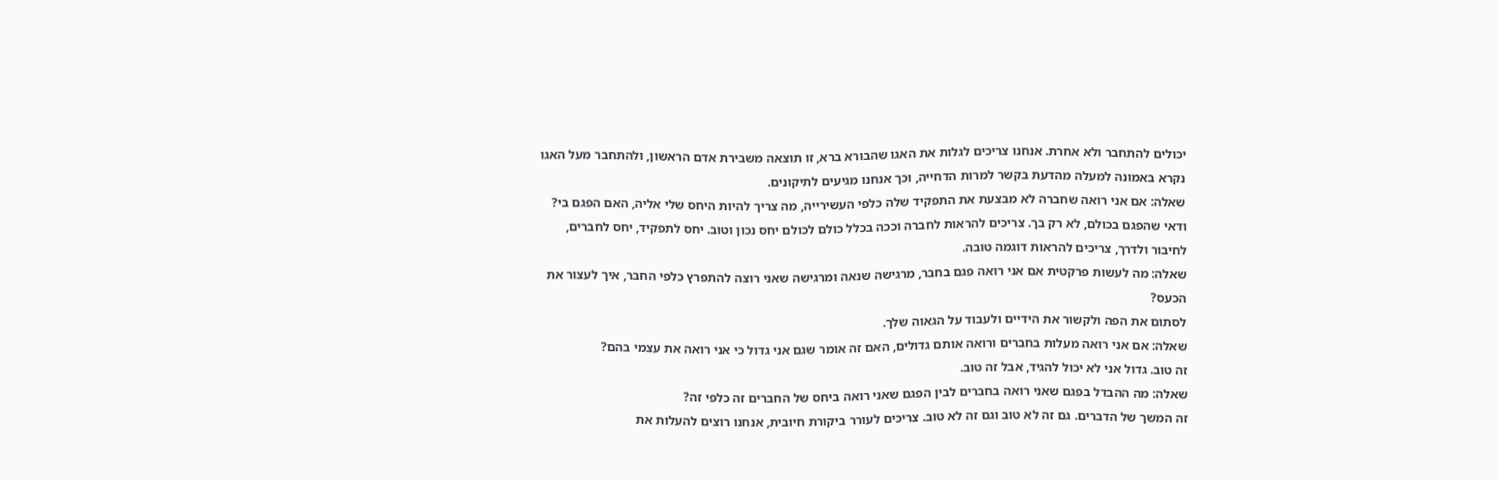יכולים להתחבר ולא אחרת. אנחנו צריכים לגלות את האגו שהבורא ברא, זו תוצאה משבירת אדם הראשון, ולהתחבר מעל האגו נקרא באמונה למעלה מהדעת בקשר למרות הדחייה, וכך אנחנו מגיעים לתיקונים.
שאלה: אם אני רואה שחברה לא מבצעת את התפקיד שלה כלפי העשירייה, מה צריך להיות היחס שלי אליה, האם הפגם בי?
ודאי שהפגם בכולם, לא רק בך. צריכים להראות לחברה וככה בכלל כולם לכולם יחס נכון וטוב. יחס לתפקיד, יחס לחברים, לחיבור ולדרך, צריכים להראות דוגמה טובה.
שאלה: מה לעשות פרקטית אם אני רואה פגם בחבר, מרגישה שנאה ומרגישה שאני רוצה להתפרץ כלפי החבר, איך לעצור את הכעס?
לסתום את הפה ולקשור את הידיים ולעבוד על הגאוה שלך.
שאלה: אם אני רואה מעלות בחברים ורואה אותם גדולים, האם זה אומר שגם אני גדול כי אני רואה את עצמי בהם?
זה טוב. גדול אני לא יכול להגיד, אבל זה טוב.
שאלה: מה ההבדל בפגם שאני רואה בחברים לבין הפגם שאני רואה ביחס של החברים זה כלפי זה?
זה המשך של הדברים. גם זה לא טוב וגם זה לא טוב. צריכים לעורר ביקורת חיובית, אנחנו רוצים להעלות את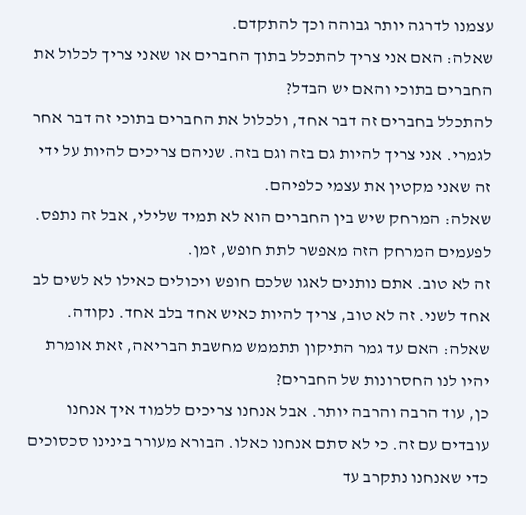עצמנו לדרגה יותר גבוהה וכך להתקדם.
שאלה: האם אני צריך להתכלל בתוך החברים או שאני צריך לכלול את החברים בתוכי והאם יש הבדל?
להתכלל בחברים זה דבר אחד, ולכלול את החברים בתוכי זה דבר אחר לגמרי. אני צריך להיות גם בזה וגם בזה. שניהם צריכים להיות על ידי זה שאני מקטין את עצמי כלפיהם.
שאלה: המרחק שיש בין החברים הוא לא תמיד שלילי, אבל זה נתפס. לפעמים המרחק הזה מאפשר לתת חופש, זמן.
זה לא טוב. אתם נותנים לאגו שלכם חופש ויכולים כאילו לא לשים לב אחד לשני. זה לא טוב, צריך להיות כאיש אחד בלב אחד. נקודה.
שאלה: האם עד גמר התיקון תתממש מחשבת הבריאה, זאת אומרת יהיו לנו החסרונות של החברים?
כן, עוד הרבה והרבה יותר. אבל אנחנו צריכים ללמוד איך אנחנו עובדים עם זה. כי לא סתם אנחנו כאלו. הבורא מעורר בינינו סכסוכים כדי שאנחנו נתקרב עד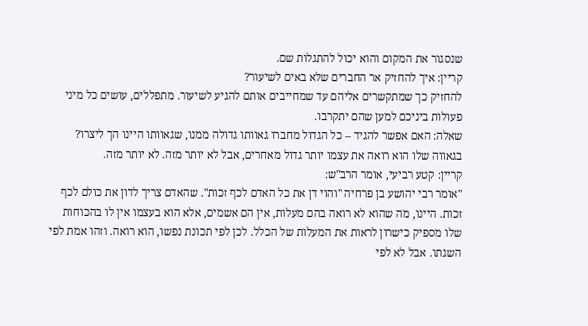שנסגור את המקום והוא יכול להתגלות שם.
קריין: איך להחזיק אר החברים שלא באים לשיעור?
להחזיק כך שמתקשרים אליהם עד שמחייבים אותם להגיע לשיעור. מתפללים, עושים כל מיני פעולות ביניכם למען שהם יתקרבו.
שאלה: האם אפשר להגיד – כל הגדול מחברו גאוותו גדולה ממנו, שגאוותו היינו הך ליצרו?
בגאווה שלו הוא רואה את עצמו יותר גדול מאחרים, אבל לא יותר מזה. לא יותר מזה.
קריין: קטע רביעי, אומר הרב"ש:
"אומר רבי יהושע בן פרחיה "והוי דן את כל האדם לכף זכות". שהאדם צריך לדון את כולם לכף זכות. היינו, מה שהוא לא רואה בהם מעלות, אין הם אשמים, אלא הוא בעצמו אין לו בהכוחות שלו מספיק כישרון לראות את המעלות של הכלל. לכן לפי תכונת נפשו, הוא רואה. וזהו אמת לפי השגתו. אבל לא לפי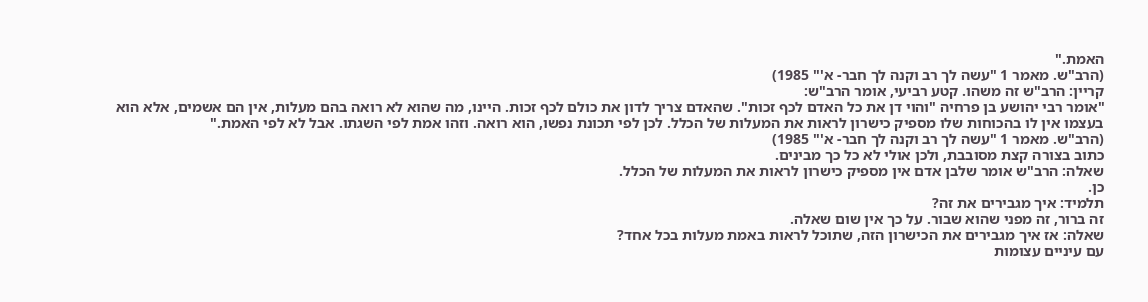האמת."
(הרב"ש. מאמר 1 "עשה לך רב וקנה לך חבר- א'" 1985)
קריין: הרב"ש זה משהו. קטע רביעי, אומר הרב"ש:
"אומר רבי יהושע בן פרחיה "והוי דן את כל האדם לכף זכות". שהאדם צריך לדון את כולם לכף זכות. היינו, מה שהוא לא רואה בהם מעלות, אין הם אשמים, אלא הוא בעצמו אין לו בהכוחות שלו מספיק כישרון לראות את המעלות של הכלל. לכן לפי תכונת נפשו, הוא רואה. וזהו אמת לפי השגתו. אבל לא לפי האמת."
(הרב"ש. מאמר 1 "עשה לך רב וקנה לך חבר- א'" 1985)
כתוב בצורה קצת מסובבת, ולכן אולי לא כל כך מבינים.
שאלה: הרב"ש אומר שלבן אדם אין מספיק כישרון לראות את המעלות של הכלל.
כן.
תלמיד: איך מגבירים את זה?
זה ברור, זה מפני שהוא שבור. על כך אין שום שאלה.
שאלה: אז איך מגבירים את הכישרון הזה, שתוכל לראות באמת מעלות בכל אחד?
עם עיניים עצומות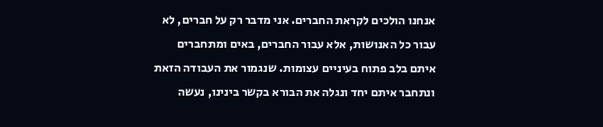אנחנו הולכים לקראת החברים. אני מדבר רק על חברים, לא עבור כל האנושות, אלא עבור החברים, באים ומתחברים איתם בלב פתוח בעיניים עצומות. שנגמור את העבודה הזאת ונתחבר איתם יחד ונגלה את הבורא בקשר בינינו, נעשה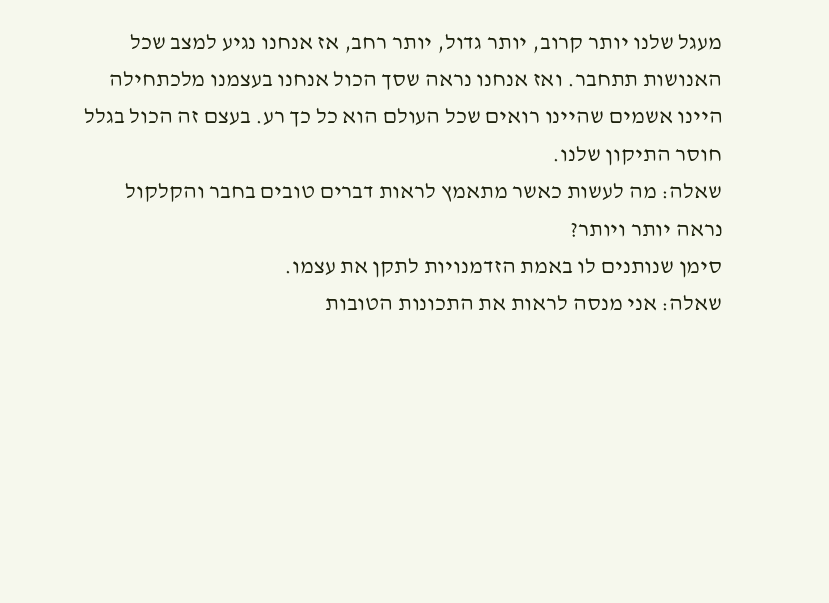מעגל שלנו יותר קרוב, יותר גדול, יותר רחב, אז אנחנו נגיע למצב שכל האנושות תתחבר. ואז אנחנו נראה שסך הכול אנחנו בעצמנו מלכתחילה היינו אשמים שהיינו רואים שכל העולם הוא כל כך רע. בעצם זה הכול בגלל חוסר התיקון שלנו.
שאלה: מה לעשות כאשר מתאמץ לראות דברים טובים בחבר והקלקול נראה יותר ויותר?
סימן שנותנים לו באמת הזדמנויות לתקן את עצמו.
שאלה: אני מנסה לראות את התכונות הטובות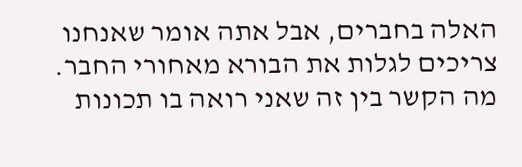האלה בחברים, אבל אתה אומר שאנחנו צריכים לגלות את הבורא מאחורי החבר. מה הקשר בין זה שאני רואה בו תכונות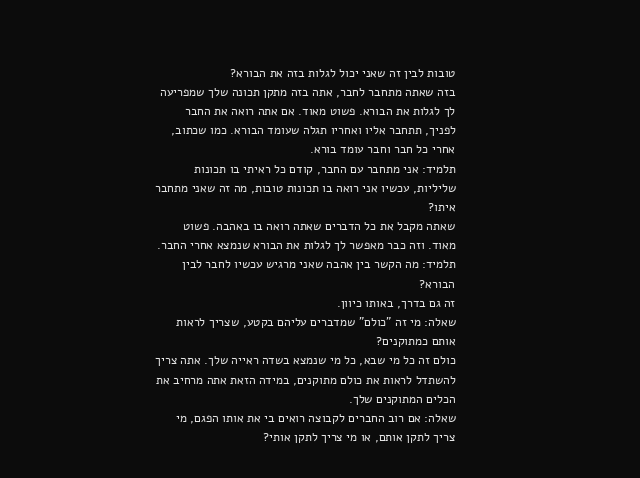טובות לבין זה שאני יכול לגלות בזה את הבורא?
בזה שאתה מתחבר לחבר, אתה בזה מתקן תכונה שלך שמפריעה לך לגלות את הבורא. פשוט מאוד. אם אתה רואה את החבר לפניך, תתחבר אליו ואחריו תגלה שעומד הבורא. כמו שכתוב, אחרי כל חבר וחבר עומד בורא.
תלמיד: אני מתחבר עם החבר, קודם כל ראיתי בו תכונות שליליות, עכשיו אני רואה בו תכונות טובות, מה זה שאני מתחבר איתו?
שאתה מקבל את כל הדברים שאתה רואה בו באהבה. פשוט מאוד. וזה כבר מאפשר לך לגלות את הבורא שנמצא אחרי החבר.
תלמיד: מה הקשר בין אהבה שאני מרגיש עכשיו לחבר לבין הבורא?
זה גם בדרך, באותו כיוון.
שאלה: מי זה "כולם" שמדברים עליהם בקטע, שצריך לראות אותם כמתוקנים?
כולם זה כל מי שבא, כל מי שנמצא בשדה ראייה שלך. אתה צריך להשתדל לראות את כולם מתוקנים, במידה הזאת אתה מרחיב את הכלים המתוקנים שלך.
שאלה: אם רוב החברים לקבוצה רואים בי את אותו הפגם, מי צריך לתקן אותם, או מי צריך לתקן אותי?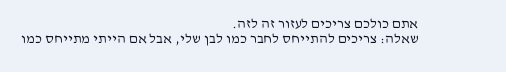אתם כולכם צריכים לעזור זה לזה.
שאלה: צריכים להתייחס לחבר כמו לבן שלי, אבל אם הייתי מתייחס כמו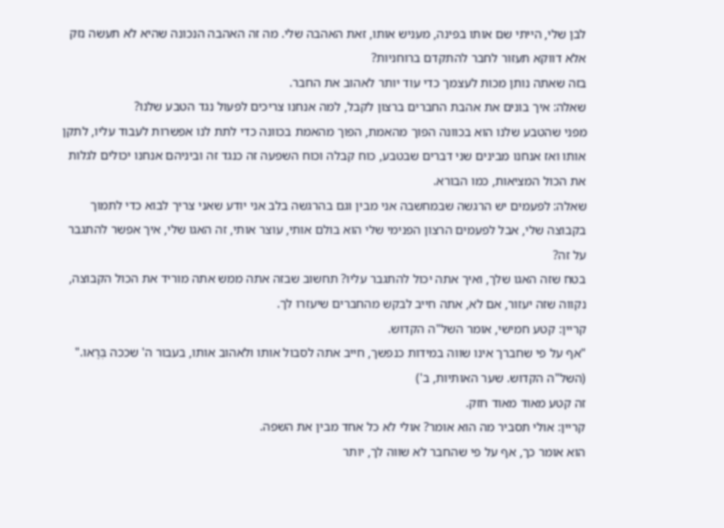לבן שלי, הייתי שם אותו בפינה, מעניש אותו, זאת האהבה שלי. מה זה האהבה הנכונה שהיא לא תעשה נזק אלא דווקא תעזור לחבר להתקדם ברוחניות?
בזה שאתה נותן מכות לעצמך כדי עוד יותר לאהוב את החבר.
שאלה: איך בונים את אהבת החברים ברצון לקבל, למה אנחנו צריכים לפעול נגד הטבע שלנו?
מפני שהטבע שלנו הוא בכוונה הפוך מהאמת, הפוך מהאמת בכוונה כדי לתת לנו אפשרות לעבוד עליו, לתקן אותו ואז אנחנו מבינים שני דברים שבטבע, כוח קבלה וכוח השפעה זה כנגד זה וביניהם אנחנו יכולים לגלות את הכול המציאות, כמו הבורא.
שאלה: לפעמים יש הרגשה שבמחשבה אני מבין וגם בהרגשה בלב אני יודע שאני צריך לבוא כדי לתמוך בקבוצה שלי, אבל לפעמים הרצון הפנימי שלי הוא בולם אותי, עוצר אותי, זה האגו שלי, איך אפשר להתגבר על זה?
בטח שזה האגו שלך, ואיך אתה יכול להתגבר עליו? תחשוב שבזה אתה ממש אתה מוריד את הכול הקבוצה, נקווה שזה יעזור, אם לא, אתה חייב לבקש מהחברים שיעזרו לך.
קריין: קטע חמישי, אומר השל"ה הקדוש.
"אף על פי שחברך אינו שווה במידות כנפשך, חייב אתה לסבול אותו ולאהוב אותו, בעבור ה' שככה בְּרָאו."
(השל"ה הקדוש. שער האותיות, ב')
זה קטע מאוד מאוד חזק.
קריין: אולי תסביר מה הוא אומר? אולי לא כל אחד מבין את השפה.
הוא אומר כך, אף על פי שהחבר לא שווה לך, יותר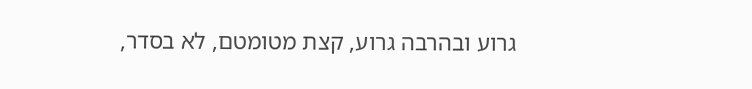גרוע ובהרבה גרוע, קצת מטומטם, לא בסדר,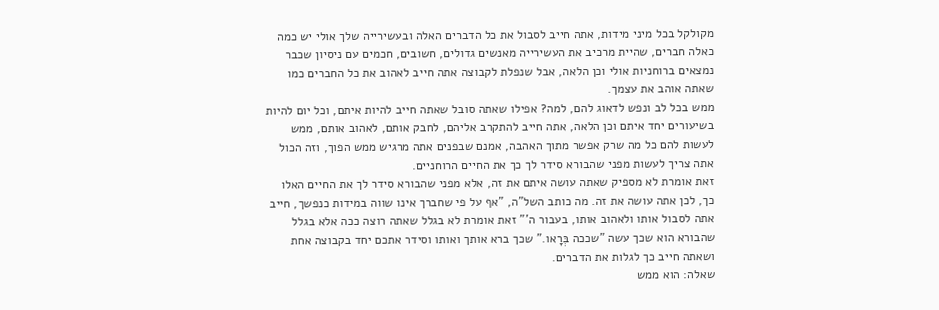מקולקל בכל מיני מידות, אתה חייב לסבול את כל הדברים האלה ובעשירייה שלך אולי יש כמה כאלה חברים, שהיית מרכיב את העשירייה מאנשים גדולים, חשובים, חכמים עם ניסיון שכבר נמצאים ברוחניות אולי וכן הלאה, אבל שנפלת לקבוצה אתה חייב לאהוב את כל החברים כמו שאתה אוהב את עצמך.
ממש בכל לב ונפש לדאוג להם, למה? אפילו שאתה סובל שאתה חייב להיות איתם, וכל יום להיות בשיעורים יחד איתם וכן הלאה, אתה חייב להתקרב אליהם, לחבק אותם, לאהוב אותם, ממש לעשות להם כל מה שרק אפשר מתוך האהבה, אמנם שבפנים אתה מרגיש ממש הפוך, וזה הכול אתה צריך לעשות מפני שהבורא סידר לך כך את החיים הרוחניים.
זאת אומרת לא מספיק שאתה עושה איתם את זה, אלא מפני שהבורא סידר לך את החיים האלו כך, לכן אתה עושה את זה. מה כותב השל"ה, "אף על פי שחברך אינו שווה במידות כנפשך, חייב אתה לסבול אותו ולאהוב אותו, בעבור ה'" זאת אומרת לא בגלל שאתה רוצה ככה אלא בגלל שהבורא הוא שכך עשה "שככה בְּרָאו." שכך ברא אותך ואותו וסידר אתכם יחד בקבוצה אחת ושאתה חייב כך לגלות את הדברים.
שאלה: הוא ממש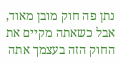נתן פה חוק מובן מאוד, אבל כשאתה מקיים את החוק הזה בעצמך אתה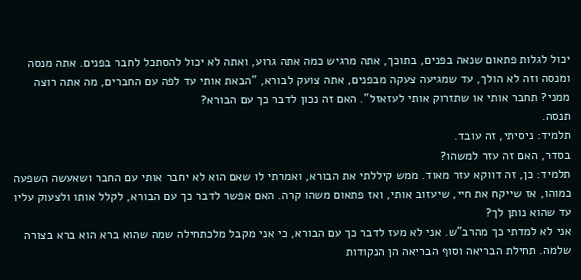יכול לגלות פתאום שנאה בפנים, בתוכך, אתה מרגיש כמה אתה גרוע, ואתה לא יכול להסתכל לחבר בפנים. אתה מנסה ומנסה וזה לא הולך, עד שמגיעה צעקה מבפנים, אתה צועק לבורא, "הבאת אותי עד לפה עם החברים, מה אתה רוצה ממני? תחבר אותי או שתזרוק אותי לעזאזל". האם זה נכון לדבר כך עם הבורא?
תנסה.
תלמיד: ניסיתי, זה עובד.
בסדר, האם זה עזר למשהו?
תלמיד: כן, זה דווקא עזר מאוד. ממש קיללתי את הבורא, ואמרתי לו שאם הוא לא יחבר אותי עם החבר ושאעשה השפעה כמוהו, אז שייקח את חיי, שיעזוב אותי, ואז פתאום משהו קרה. האם אפשר לדבר כך עם הבורא, לקלל אותו ולצעוק עליו עד שהוא נותן לך?
אני לא למדתי כך מהרב"ש. אני לא מעז לדבר כך עם הבורא, כי אני מקבל מלכתחילה שמה שהוא ברא הוא ברא בצורה שלמה. תחילת הבריאה וסוף הבריאה הן הנקודות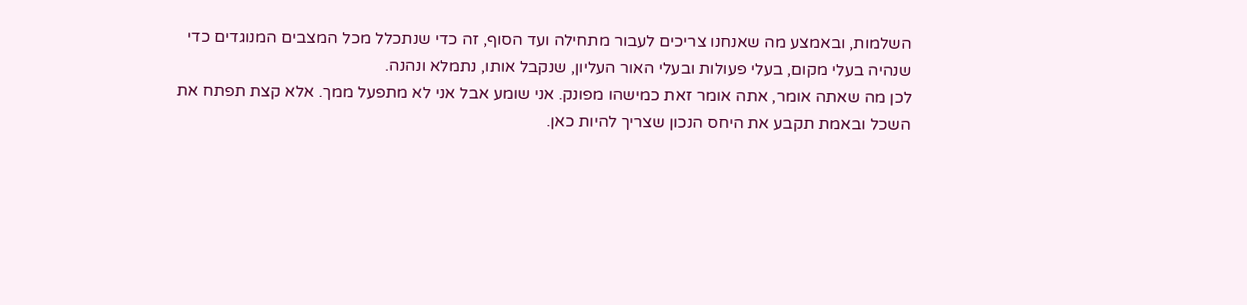השלמות, ובאמצע מה שאנחנו צריכים לעבור מתחילה ועד הסוף, זה כדי שנתכלל מכל המצבים המנוגדים כדי שנהיה בעלי מקום, בעלי פעולות ובעלי האור העליון, שנקבל אותו, נתמלא ונהנה.
לכן מה שאתה אומר, אתה אומר זאת כמישהו מפונק. אני שומע אבל אני לא מתפעל ממך. אלא קצת תפתח את השכל ובאמת תקבע את היחס הנכון שצריך להיות כאן.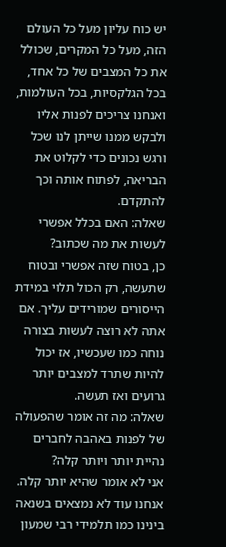יש כוח עליון מעל כל העולם הזה, מעל כל המקרים, שכולל את כל המצבים של כל אחד, בכל הגלקסיות, בכל העולמות, ואנחנו צריכים לפנות אליו ולבקש ממנו שייתן לנו שכל ורגש נכונים כדי לקלוט את הבריאה, לפתוח אותה וכך להתקדם.
שאלה: האם בכלל אפשרי לעשות את מה שכתוב?
כן, בטוח שזה אפשרי ובטוח שתעשה, רק הכול תלוי במידת הייסורים שמורידים עליך. אם אתה לא רוצה לעשות בצורה נוחה כמו שעכשיו, אז יכול להיות שתרד למצבים יותר גרועים ואז תעשה.
שאלה: מה זה אומר שהפעולה של לפנות באהבה לחברים נהיית יותר ויותר קלה?
אני לא אומר שהיא יותר קלה. אנחנו עוד לא נמצאים בשנאה בינינו כמו תלמידי רבי שמעון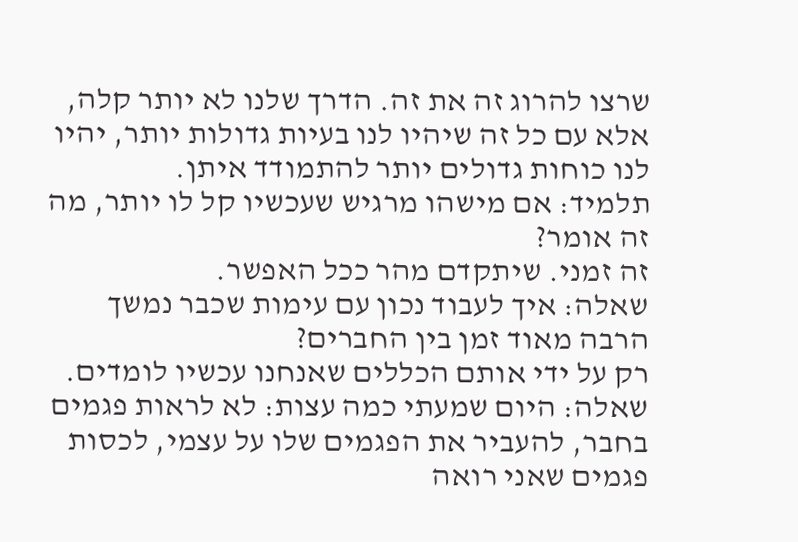שרצו להרוג זה את זה. הדרך שלנו לא יותר קלה, אלא עם כל זה שיהיו לנו בעיות גדולות יותר, יהיו לנו כוחות גדולים יותר להתמודד איתן.
תלמיד: אם מישהו מרגיש שעכשיו קל לו יותר, מה זה אומר?
זה זמני. שיתקדם מהר ככל האפשר.
שאלה: איך לעבוד נכון עם עימות שכבר נמשך הרבה מאוד זמן בין החברים?
רק על ידי אותם הכללים שאנחנו עכשיו לומדים.
שאלה: היום שמעתי כמה עצות: לא לראות פגמים בחבר, להעביר את הפגמים שלו על עצמי, לכסות פגמים שאני רואה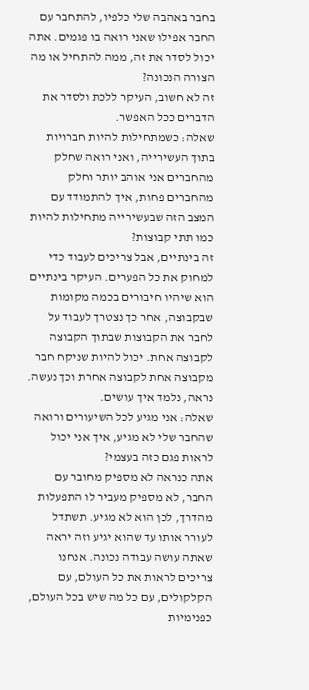בחבר באהבה שלי כלפיו, להתחבר עם החבר אפילו שאני רואה בו פגמים. אתה יכול לסדר את זה, ממה להתחיל או מה הצורה הנכונה?
זה לא חשוב, העיקר ללכת ולסדר את הדברים ככל האפשר.
שאלה: כשמתחילות להיות חברויות בתוך העשירייה, ואני רואה שחלק מהחברים אני אוהב יותר וחלק מהחברים פחות, איך להתמודד עם המצב הזה שבעשירייה מתחילות להיות כמו תתי קבוצות?
זה בינתיים, אבל צריכים לעבוד כדי למחוק את כל הפערים. העיקר בינתיים הוא שיהיו חיבורים בכמה מקומות שבקבוצה, אחר כך נצטרך לעבוד על לחבר את הקבוצות שבתוך הקבוצה לקבוצה אחת. יכול להיות שניקח חבר מקבוצה אחת לקבוצה אחרת וכך נעשה. נראה, נלמד איך עושים.
שאלה: אני מגיע לכל השיעורים ורואה שהחבר שלי לא מגיע, איך אני יכול לראות פגם כזה בעצמי?
אתה כנראה לא מספיק מחובר עם החבר, לא מספיק מעביר לו התפעלות מהדרך, לכן הוא לא מגיע. תשתדל לעורר אותו עד שהוא יגיע וזה יראה שאתה עושה עבודה נכונה. אנחנו צריכים לראות את כל העולם, עם הקלקולים, עם כל מה שיש בכל העולם, כפנימיות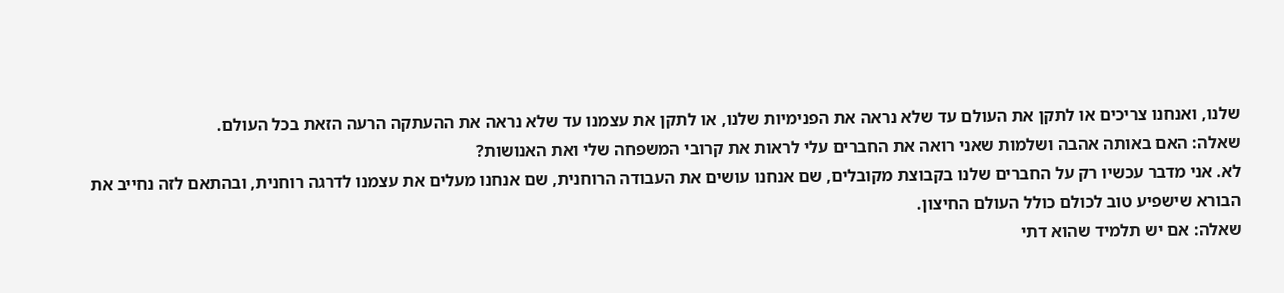שלנו, ואנחנו צריכים או לתקן את העולם עד שלא נראה את הפנימיות שלנו, או לתקן את עצמנו עד שלא נראה את ההעתקה הרעה הזאת בכל העולם.
שאלה: האם באותה אהבה ושלמות שאני רואה את החברים עלי לראות את קרובי המשפחה שלי ואת האנושות?
לא. אני מדבר עכשיו רק על החברים שלנו בקבוצת מקובלים, שם אנחנו עושים את העבודה הרוחנית, שם אנחנו מעלים את עצמנו לדרגה רוחנית, ובהתאם לזה נחייב את הבורא שישפיע טוב לכולם כולל העולם החיצון.
שאלה: אם יש תלמיד שהוא דתי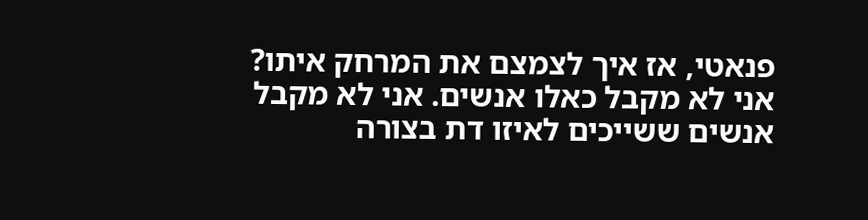פנאטי, אז איך לצמצם את המרחק איתו?
אני לא מקבל כאלו אנשים. אני לא מקבל אנשים ששייכים לאיזו דת בצורה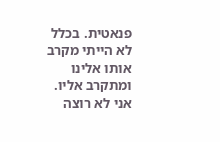פנאטית. בכלל לא הייתי מקרב אותו אלינו ומתקרב אליו. אני לא רוצה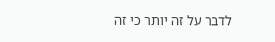לדבר על זה יותר כי זה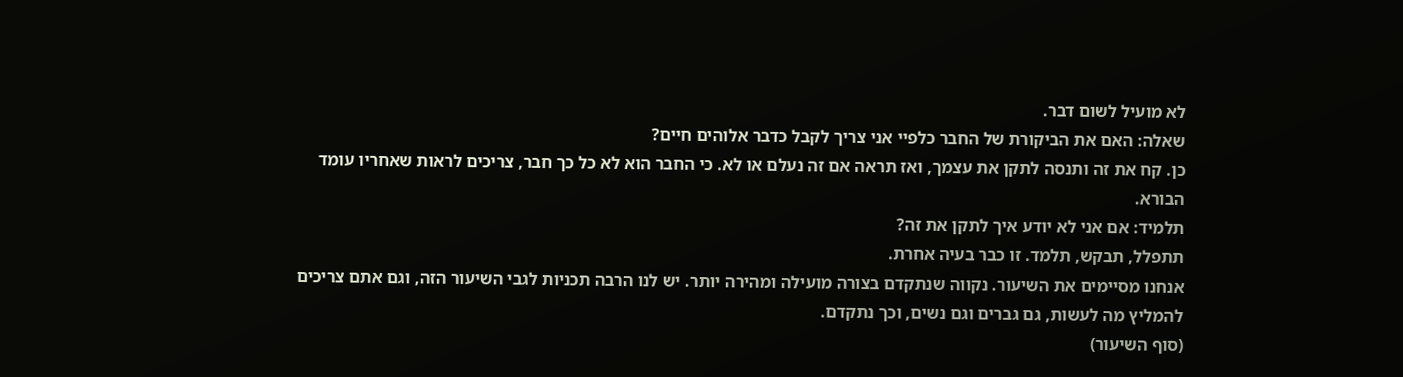לא מועיל לשום דבר.
שאלה: האם את הביקורת של החבר כלפיי אני צריך לקבל כדבר אלוהים חיים?
כן. קח את זה ותנסה לתקן את עצמך, ואז תראה אם זה נעלם או לא. כי החבר הוא לא כל כך חבר, צריכים לראות שאחריו עומד הבורא.
תלמיד: אם אני לא יודע איך לתקן את זה?
תתפלל, תבקש, תלמד. זו כבר בעיה אחרת.
אנחנו מסיימים את השיעור. נקווה שנתקדם בצורה מועילה ומהירה יותר. יש לנו הרבה תכניות לגבי השיעור הזה, וגם אתם צריכים להמליץ מה לעשות, גם גברים וגם נשים, וכך נתקדם.
(סוף השיעור)